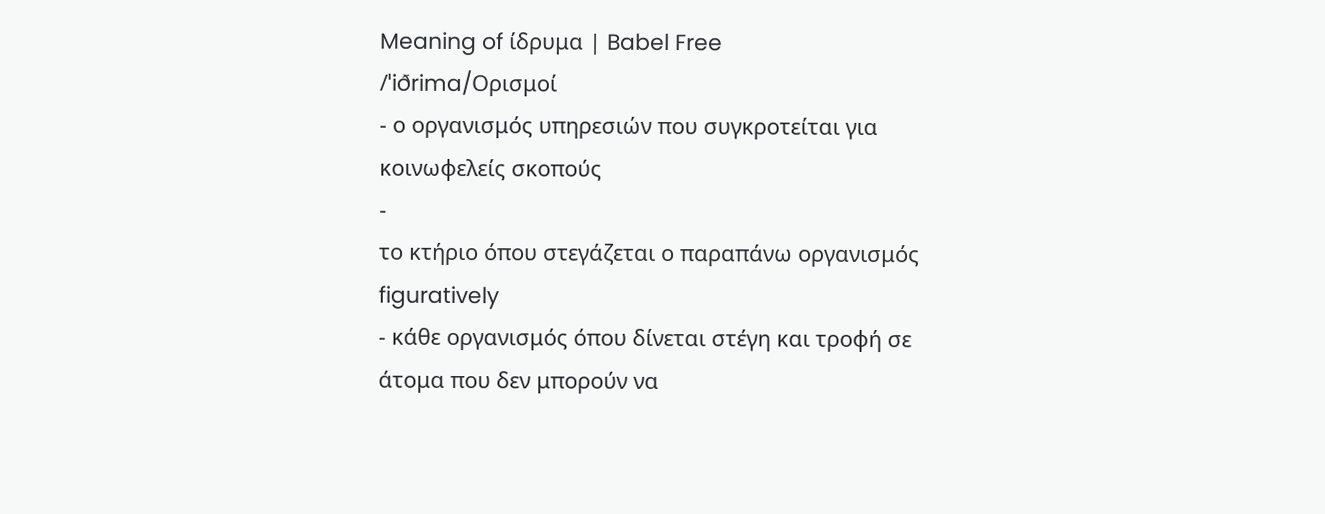Meaning of ίδρυμα | Babel Free
/ˈiðrima/Ορισμοί
- ο οργανισμός υπηρεσιών που συγκροτείται για κοινωφελείς σκοπούς
-
το κτήριο όπου στεγάζεται ο παραπάνω οργανισμός figuratively
- κάθε οργανισμός όπου δίνεται στέγη και τροφή σε άτομα που δεν μπορούν να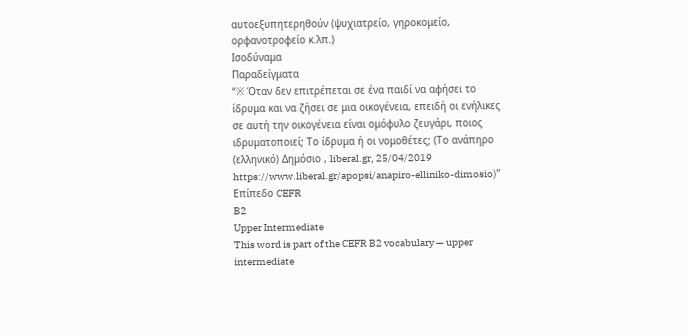αυτοεξυπητερηθούν (ψυχιατρείο, γηροκομείο, ορφανοτροφείο κ.λπ.)
Ισοδύναμα
Παραδείγματα
“※ Όταν δεν επιτρέπεται σε ένα παιδί να αφήσει το ίδρυμα και να ζήσει σε μια οικογένεια, επειδή οι ενήλικες σε αυτή την οικογένεια είναι ομόφυλο ζευγάρι, ποιος ιδρυματοποιεί; Το ίδρυμα ή οι νομοθέτες; (Το ανάπηρο (ελληνικό) Δημόσιο , liberal.gr, 25/04/2019 https://www.liberal.gr/apopsi/anapiro-elliniko-dimosio)”
Επίπεδο CEFR
B2
Upper Intermediate
This word is part of the CEFR B2 vocabulary — upper intermediate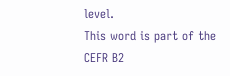level.
This word is part of the CEFR B2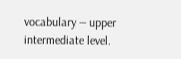vocabulary — upper intermediate level.